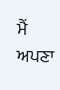ਮੈਂ ਅਪਣਾ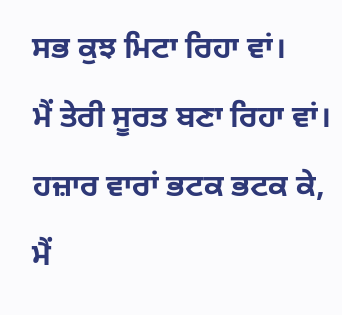ਸਭ ਕੁਝ ਮਿਟਾ ਰਿਹਾ ਵਾਂ।
ਮੈਂ ਤੇਰੀ ਸੂਰਤ ਬਣਾ ਰਿਹਾ ਵਾਂ।
ਹਜ਼ਾਰ ਵਾਰਾਂ ਭਟਕ ਭਟਕ ਕੇ,
ਮੈਂ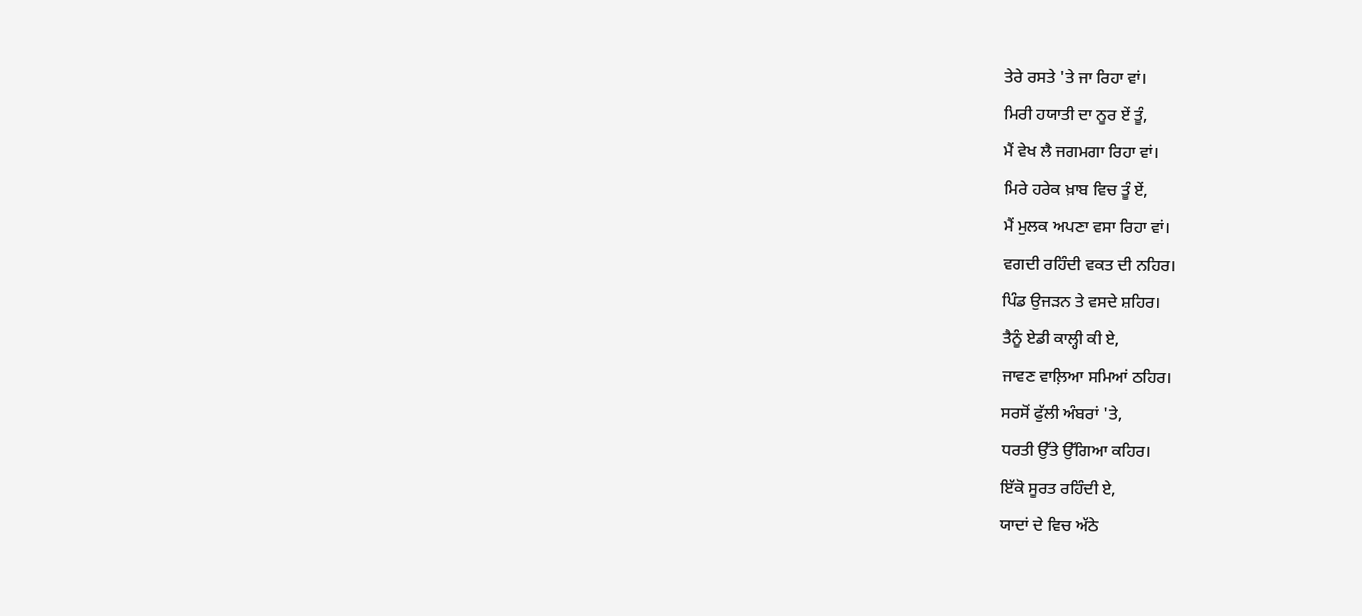ਤੇਰੇ ਰਸਤੇ 'ਤੇ ਜਾ ਰਿਹਾ ਵਾਂ।
ਮਿਰੀ ਹਯਾਤੀ ਦਾ ਨੂਰ ਏਂ ਤੂੰ,
ਮੈਂ ਵੇਖ ਲੈ ਜਗਮਗਾ ਰਿਹਾ ਵਾਂ।
ਮਿਰੇ ਹਰੇਕ ਖ਼ਾਬ ਵਿਚ ਤੂੰ ਏਂ,
ਮੈਂ ਮੁਲਕ ਅਪਣਾ ਵਸਾ ਰਿਹਾ ਵਾਂ।
ਵਗਦੀ ਰਹਿੰਦੀ ਵਕਤ ਦੀ ਨਹਿਰ।
ਪਿੰਡ ਉਜੜਨ ਤੇ ਵਸਦੇ ਸ਼ਹਿਰ।
ਤੈਨੂੰ ਏਡੀ ਕਾਲ੍ਹੀ ਕੀ ਏ,
ਜਾਵਣ ਵਾਲ਼ਿਆ ਸਮਿਆਂ ਠਹਿਰ।
ਸਰਸੋਂ ਫੁੱਲੀ ਅੰਬਰਾਂ 'ਤੇ,
ਧਰਤੀ ਉੱਤੇ ਉੱਗਿਆ ਕਹਿਰ।
ਇੱਕੋ ਸੂਰਤ ਰਹਿੰਦੀ ਏ,
ਯਾਦਾਂ ਦੇ ਵਿਚ ਅੱਠੇ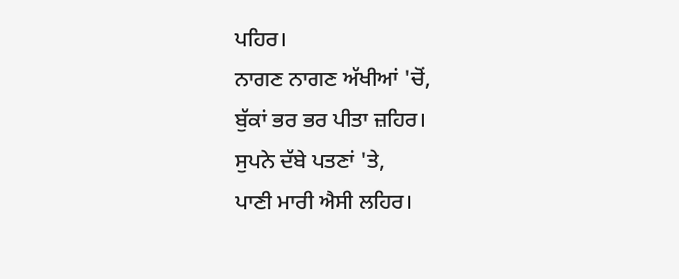ਪਹਿਰ।
ਨਾਗਣ ਨਾਗਣ ਅੱਖੀਆਂ 'ਚੋਂ,
ਬੁੱਕਾਂ ਭਰ ਭਰ ਪੀਤਾ ਜ਼ਹਿਰ।
ਸੁਪਨੇ ਦੱਬੇ ਪਤਣਾਂ 'ਤੇ,
ਪਾਣੀ ਮਾਰੀ ਐਸੀ ਲਹਿਰ।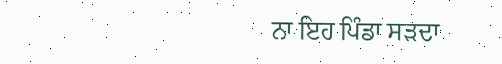ਨਾ ਇਹ ਪਿੰਡਾ ਸੜਦਾ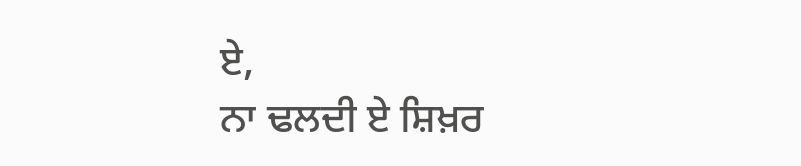ਏ,
ਨਾ ਢਲਦੀ ਏ ਸ਼ਿਖ਼ਰ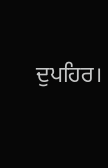ਦੁਪਹਿਰ।